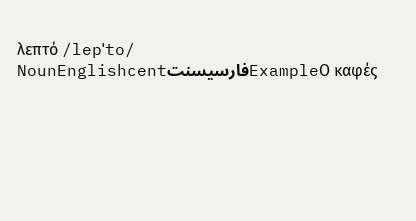λεπτό /lepˈto/ NounEnglishcentفارسیسنتExampleΟ καφές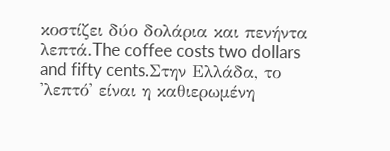κοστίζει δύο δολάρια και πενήντα λεπτά.The coffee costs two dollars and fifty cents.Στην Ελλάδα, το 'λεπτό' είναι η καθιερωμένη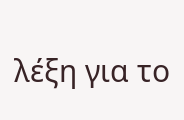λέξη για το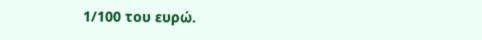1/100 του ευρώ.